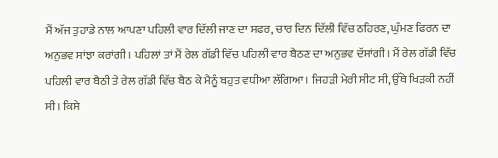ਮੈਂ ਅੱਜ ਤੁਹਾਡੇ ਨਾਲ ਆਪਣਾ ਪਹਿਲੀ ਵਾਰ ਦਿੱਲੀ ਜਾਣ ਦਾ ਸਫਰ, ਚਾਰ ਦਿਨ ਦਿੱਲੀ ਵਿੱਚ ਠਹਿਰਣ, ਘੁੰਮਣ ਫਿਰਨ ਦਾ ਅਨੁਭਵ ਸਾਂਝਾ ਕਰਾਂਗੀ। ਪਹਿਲਾਂ ਤਾਂ ਮੈਂ ਰੇਲ ਗੱਡੀ ਵਿੱਚ ਪਹਿਲੀ ਵਾਰ ਬੈਠਣ ਦਾ ਅਨੁਭਵ ਦੱਸਾਂਗੀ। ਮੈਂ ਰੇਲ ਗੱਡੀ ਵਿੱਚ ਪਹਿਲੀ ਵਾਰ ਬੈਠੀ ਤੇ ਰੇਲ ਗੱਡੀ ਵਿੱਚ ਬੈਠ ਕੇ ਮੈਨੂੰ ਬਹੁਤ ਵਧੀਆ ਲੱਗਿਆ। ਜਿਹੜੀ ਮੇਰੀ ਸੀਟ ਸੀ, ਉੱਥੇ ਖਿੜਕੀ ਨਹੀਂ ਸੀ। ਕਿਸੇ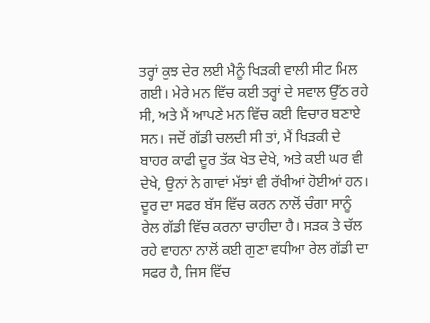ਤਰ੍ਹਾਂ ਕੁਝ ਦੇਰ ਲਈ ਮੈਨੂੰ ਖਿੜਕੀ ਵਾਲੀ ਸੀਟ ਮਿਲ ਗਈ। ਮੇਰੇ ਮਨ ਵਿੱਚ ਕਈ ਤਰ੍ਹਾਂ ਦੇ ਸਵਾਲ ਉੱਠ ਰਹੇ ਸੀ, ਅਤੇ ਮੈਂ ਆਪਣੇ ਮਨ ਵਿੱਚ ਕਈ ਵਿਚਾਰ ਬਣਾਏ ਸਨ। ਜਦੋਂ ਗੱਡੀ ਚਲਦੀ ਸੀ ਤਾਂ, ਮੈਂ ਖਿੜਕੀ ਦੇ ਬਾਹਰ ਕਾਫੀ ਦੂਰ ਤੱਕ ਖੇਤ ਦੇਖੇ, ਅਤੇ ਕਈ ਘਰ ਵੀ ਦੇਖੇ, ਉਨਾਂ ਨੇ ਗਾਵਾਂ ਮੱਝਾਂ ਵੀ ਰੱਖੀਆਂ ਹੋਈਆਂ ਹਨ। ਦੂਰ ਦਾ ਸਫਰ ਬੱਸ ਵਿੱਚ ਕਰਨ ਨਾਲੋਂ ਚੰਗਾ ਸਾਨੂੰ ਰੇਲ ਗੱਡੀ ਵਿੱਚ ਕਰਨਾ ਚਾਹੀਦਾ ਹੈ। ਸੜਕ ਤੇ ਚੱਲ ਰਹੇ ਵਾਹਨਾ ਨਾਲੋਂ ਕਈ ਗੁਣਾ ਵਧੀਆ ਰੇਲ ਗੱਡੀ ਦਾ ਸਫਰ ਹੈ, ਜਿਸ ਵਿੱਚ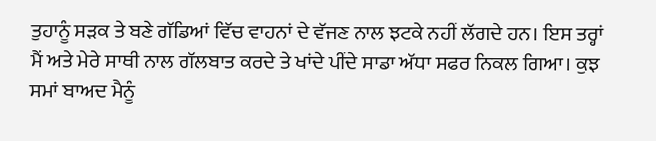ਤੁਹਾਨੂੰ ਸੜਕ ਤੇ ਬਣੇ ਗੱਡਿਆਂ ਵਿੱਚ ਵਾਹਨਾਂ ਦੇ ਵੱਜਣ ਨਾਲ ਝਟਕੇ ਨਹੀਂ ਲੱਗਦੇ ਹਨ। ਇਸ ਤਰ੍ਹਾਂ ਮੈਂ ਅਤੇ ਮੇਰੇ ਸਾਥੀ ਨਾਲ ਗੱਲਬਾਤ ਕਰਦੇ ਤੇ ਖਾਂਦੇ ਪੀਂਦੇ ਸਾਡਾ ਅੱਧਾ ਸਫਰ ਨਿਕਲ ਗਿਆ। ਕੁਝ ਸਮਾਂ ਬਾਅਦ ਮੈਨੂੰ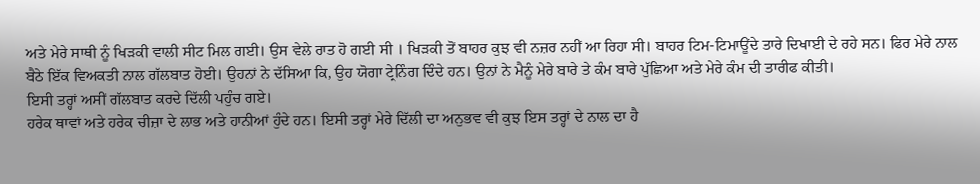ਅਤੇ ਮੇਰੇ ਸਾਥੀ ਨੂੰ ਖਿੜਕੀ ਵਾਲੀ ਸੀਟ ਮਿਲ ਗਈ। ਉਸ ਵੇਲੇ ਰਾਤ ਹੋ ਗਈ ਸੀ । ਖਿੜਕੀ ਤੋਂ ਬਾਹਰ ਕੁਝ ਵੀ ਨਜ਼ਰ ਨਹੀਂ ਆ ਰਿਹਾ ਸੀ। ਬਾਹਰ ਟਿਮ-ਟਿਮਾਊਂਦੇ ਤਾਰੇ ਦਿਖਾਈ ਦੇ ਰਹੇ ਸਨ। ਫਿਰ ਮੇਰੇ ਨਾਲ ਬੈਠੇ ਇੱਕ ਵਿਅਕਤੀ ਨਾਲ ਗੱਲਬਾਤ ਹੋਈ। ਉਹਨਾਂ ਨੇ ਦੱਸਿਆ ਕਿ, ਉਹ ਯੋਗਾ ਟ੍ਰੇਨਿੰਗ ਦਿੰਦੇ ਹਨ। ਉਨਾਂ ਨੇ ਮੈਨੂੰ ਮੇਰੇ ਬਾਰੇ ਤੇ ਕੰਮ ਬਾਰੇ ਪੁੱਛਿਆ ਅਤੇ ਮੇਰੇ ਕੰਮ ਦੀ ਤਾਰੀਫ ਕੀਤੀ।
ਇਸੀ ਤਰ੍ਹਾਂ ਅਸੀਂ ਗੱਲਬਾਤ ਕਰਦੇ ਦਿੱਲੀ ਪਹੁੰਚ ਗਏ।
ਹਰੇਕ ਥਾਵਾਂ ਅਤੇ ਹਰੇਕ ਚੀਜ਼ਾ ਦੇ ਲਾਭ ਅਤੇ ਹਾਨੀਆਂ ਹੁੰਦੇ ਹਨ। ਇਸੀ ਤਰ੍ਹਾਂ ਮੇਰੇ ਦਿੱਲੀ ਦਾ ਅਨੁਭਵ ਵੀ ਕੁਝ ਇਸ ਤਰ੍ਹਾਂ ਦੇ ਨਾਲ ਦਾ ਹੈ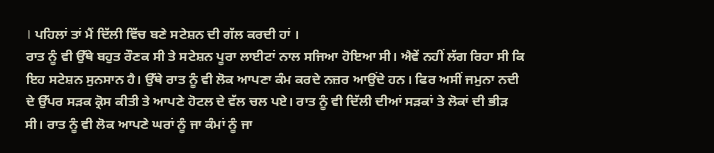। ਪਹਿਲਾਂ ਤਾਂ ਮੈਂ ਦਿੱਲੀ ਵਿੱਚ ਬਣੇ ਸਟੇਸ਼ਨ ਦੀ ਗੱਲ ਕਰਦੀ ਹਾਂ ।
ਰਾਤ ਨੂੰ ਵੀ ਉੱਥੇ ਬਹੁਤ ਰੌਣਕ ਸੀ ਤੇ ਸਟੇਸ਼ਨ ਪੂਰਾ ਲਾਈਟਾਂ ਨਾਲ ਸਜਿਆ ਹੋਇਆ ਸੀ। ਐਵੇਂ ਨਹੀਂ ਲੱਗ ਰਿਹਾ ਸੀ ਕਿ ਇਹ ਸਟੇਸ਼ਨ ਸੁਨਸਾਨ ਹੈ। ਉੱਥੇ ਰਾਤ ਨੂੰ ਵੀ ਲੋਕ ਆਪਣਾ ਕੰਮ ਕਰਦੇ ਨਜ਼ਰ ਆਉਂਦੇ ਹਨ। ਫਿਰ ਅਸੀਂ ਜਮੁਨਾ ਨਦੀ ਦੇ ਉੱਪਰ ਸੜਕ ਕ੍ਰੋਸ ਕੀਤੀ ਤੇ ਆਪਣੇ ਹੋਟਲ ਦੇ ਵੱਲ ਚਲ ਪਏ। ਰਾਤ ਨੂੰ ਵੀ ਦਿੱਲੀ ਦੀਆਂ ਸੜਕਾਂ ਤੇ ਲੋਕਾਂ ਦੀ ਭੀੜ ਸੀ। ਰਾਤ ਨੂੰ ਵੀ ਲੋਕ ਆਪਣੇ ਘਰਾਂ ਨੂੰ ਜਾ ਕੰਮਾਂ ਨੂੰ ਜਾ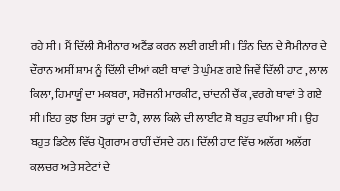ਰਹੇ ਸੀ। ਮੈਂ ਦਿੱਲੀ ਸੈਮੀਨਾਰ ਅਟੈਂਡ ਕਰਨ ਲਈ ਗਈ ਸੀ। ਤਿੰਨ ਦਿਨ ਦੇ ਸੈਮੀਨਾਰ ਦੇ ਦੌਰਾਨ ਅਸੀਂ ਸ਼ਾਮ ਨੂੰ ਦਿੱਲੀ ਦੀਆਂ ਕਈ ਥਾਵਾਂ ਤੇ ਘੁੰਮਣ ਗਏ ਜਿਵੇਂ ਦਿੱਲੀ ਹਾਟ , ਲਾਲ ਕਿਲਾ, ਹਿਮਾਯੂੰ ਦਾ ਮਕਬਰਾ, ਸਰੋਜਨੀ ਮਾਰਕੀਟ, ਚਾਂਦਨੀ ਚੌਂਕ ,ਵਰਗੇ ਥਾਵਾਂ ਤੇ ਗਏ ਸੀ ।ਇਹ ਕੁਝ ਇਸ ਤਰ੍ਹਾਂ ਦਾ ਹੈ, ਲਾਲ ਕਿਲੇ ਦੀ ਲਾਈਟ ਸ਼ੋ ਬਹੁਤ ਵਧੀਆ ਸੀ। ਉਹ ਬਹੁਤ ਡਿਟੇਲ ਵਿੱਚ ਪ੍ਰੋਗਰਾਮ ਰਾਹੀਂ ਦੱਸਦੇ ਹਨ। ਦਿੱਲੀ ਹਾਟ ਵਿੱਚ ਅਲੱਗ ਅਲੱਗ ਕਲਚਰ ਅਤੇ ਸਟੇਟਾਂ ਦੇ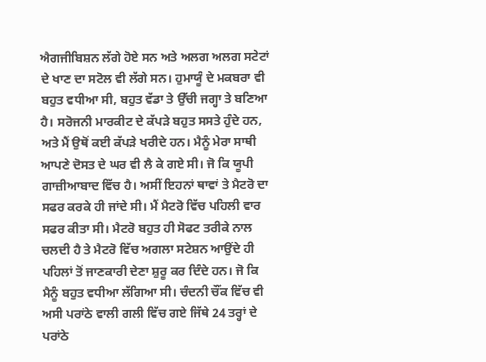ਐਗਜੀਬਿਸ਼ਨ ਲੱਗੇ ਹੋਏ ਸਨ ਅਤੇ ਅਲਗ ਅਲਗ ਸਟੇਟਾਂ ਦੇ ਖਾਣ ਦਾ ਸਟੋਲ ਵੀ ਲੱਗੇ ਸਨ। ਹੁਮਾਯੂੰ ਦੇ ਮਕਬਰਾ ਵੀ ਬਹੁਤ ਵਧੀਆ ਸੀ, ਬਹੁਤ ਵੱਡਾ ਤੇ ਉੱਚੀ ਜਗ੍ਹਾ ਤੇ ਬਣਿਆ ਹੈ। ਸਰੋਜਨੀ ਮਾਰਕੀਟ ਦੇ ਕੱਪੜੇ ਬਹੁਤ ਸਸਤੇ ਹੁੰਦੇ ਹਨ, ਅਤੇ ਮੈਂ ਉਥੋਂ ਕਈ ਕੱਪੜੇ ਖਰੀਦੇ ਹਨ। ਮੈਨੂੰ ਮੇਰਾ ਸਾਥੀ ਆਪਣੇ ਦੋਸਤ ਦੇ ਘਰ ਵੀ ਲੈ ਕੇ ਗਏ ਸੀ। ਜੋ ਕਿ ਯੂਪੀ ਗਾਜ਼ੀਆਬਾਦ ਵਿੱਚ ਹੈ। ਅਸੀਂ ਇਹਨਾਂ ਥਾਵਾਂ ਤੇ ਮੈਟਰੋ ਦਾ ਸਫਰ ਕਰਕੇ ਹੀ ਜਾਂਦੇ ਸੀ। ਮੈਂ ਮੈਟਰੋ ਵਿੱਚ ਪਹਿਲੀ ਵਾਰ ਸਫਰ ਕੀਤਾ ਸੀ। ਮੈਟਰੋ ਬਹੁਤ ਹੀ ਸੋਫਟ ਤਰੀਕੇ ਨਾਲ ਚਲਦੀ ਹੈ ਤੇ ਮੈਟਰੋ ਵਿੱਚ ਅਗਲਾ ਸਟੇਸ਼ਨ ਆਉਂਦੇ ਹੀ ਪਹਿਲਾਂ ਤੋਂ ਜਾਣਕਾਰੀ ਦੇਣਾ ਸ਼ੁਰੂ ਕਰ ਦਿੰਦੇ ਹਨ। ਜੋ ਕਿ ਮੈਨੂੰ ਬਹੁਤ ਵਧੀਆ ਲੱਗਿਆ ਸੀ। ਚੰਦਨੀ ਚੌਂਕ ਵਿੱਚ ਵੀ ਅਸੀ ਪਰਾਂਠੇ ਵਾਲੀ ਗਲੀ ਵਿੱਚ ਗਏ ਜਿੱਥੇ 24 ਤਰ੍ਹਾਂ ਦੇ ਪਰਾਂਠੇ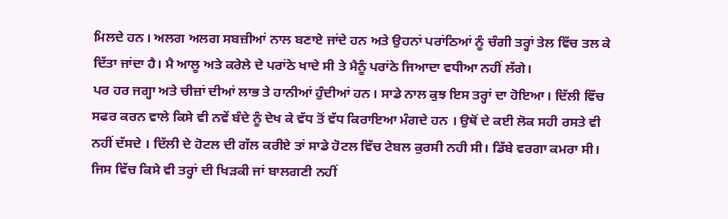ਮਿਲਦੇ ਹਨ। ਅਲਗ ਅਲਗ ਸਬਜ਼ੀਆਂ ਨਾਲ ਬਣਾਏ ਜਾਂਦੇ ਹਨ ਅਤੇ ਉਹਨਾਂ ਪਰਾਂਠਿਆਂ ਨੂੰ ਚੰਗੀ ਤਰ੍ਹਾਂ ਤੇਲ ਵਿੱਚ ਤਲ ਕੇ ਦਿੱਤਾ ਜਾਂਦਾ ਹੈ। ਮੈ ਆਲੂ ਅਤੇ ਕਰੇਲੇ ਦੇ ਪਰਾਂਠੇ ਖਾਦੇ ਸੀ ਤੇ ਮੈਨੂੰ ਪਰਾਂਠੇ ਜਿਆਦਾ ਵਧੀਆ ਨਹੀਂ ਲੱਗੇ।
ਪਰ ਹਰ ਜਗ੍ਹਾ ਅਤੇ ਚੀਜ਼ਾਂ ਦੀਆਂ ਲਾਭ ਤੇ ਹਾਨੀਆਂ ਹੁੰਦੀਆਂ ਹਨ। ਸਾਡੇ ਨਾਲ ਕੁਝ ਇਸ ਤਰ੍ਹਾਂ ਦਾ ਹੋਇਆ। ਦਿੱਲੀ ਵਿੱਚ ਸਫਰ ਕਰਨ ਵਾਲੇ ਕਿਸੇ ਵੀ ਨਵੇਂ ਬੰਦੇ ਨੂੰ ਦੇਖ ਕੇ ਵੱਧ ਤੋਂ ਵੱਧ ਕਿਰਾਇਆ ਮੰਗਦੇ ਹਨ । ਉਥੋਂ ਦੇ ਕਈ ਲੋਕ ਸਹੀ ਰਸਤੇ ਵੀ ਨਹੀਂ ਦੱਸਦੇ । ਦਿੱਲੀ ਦੇ ਹੋਟਲ ਦੀ ਗੱਲ ਕਰੀਏ ਤਾਂ ਸਾਡੇ ਹੋਟਲ ਵਿੱਚ ਟੇਬਲ ਕੁਰਸੀ ਨਹੀ ਸੀ। ਡਿੱਬੇ ਵਰਗਾ ਕਮਰਾ ਸੀ। ਜਿਸ ਵਿੱਚ ਕਿਸੇ ਵੀ ਤਰ੍ਹਾਂ ਦੀ ਖਿੜਕੀ ਜਾਂ ਬਾਲਗਣੀ ਨਹੀਂ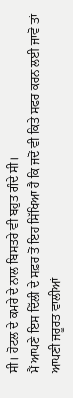ਸੀ। ਹੋਟਲ ਦੇ ਕਮਰੇ ਦੇ ਨਾਲ ਬਿਸਤਰੇ ਵੀ ਬਹੁਤ ਗੰਦੇ ਸੀ।
ਮੈਂ ਆਪਣੇ ਇਸ ਦਿੱਲੀ ਦੇ ਸਫ਼ਰ ਤੋਂ ਇਹ ਸਿੱਖਿਆ ਹੈ ਕਿ ਜਦੋਂ ਵੀ ਕਿਤੇ ਸਫਰ ਕਰਨ ਲਈ ਜਾਵੋ ਤਾਂ ਆਪਣੀ ਜਰੂਰਤ ਵਾਲੀਆਂ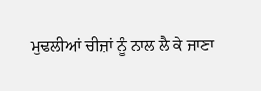ਮੁਢਲੀਆਂ ਚੀਜ਼ਾਂ ਨੂੰ ਨਾਲ ਲੈ ਕੇ ਜਾਣਾ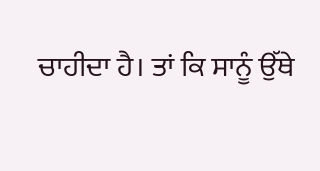ਚਾਹੀਦਾ ਹੈ। ਤਾਂ ਕਿ ਸਾਨੂੰ ਉੱਥੇ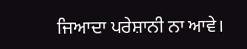ਜਿਆਦਾ ਪਰੇਸ਼ਾਨੀ ਨਾ ਆਵੇ।